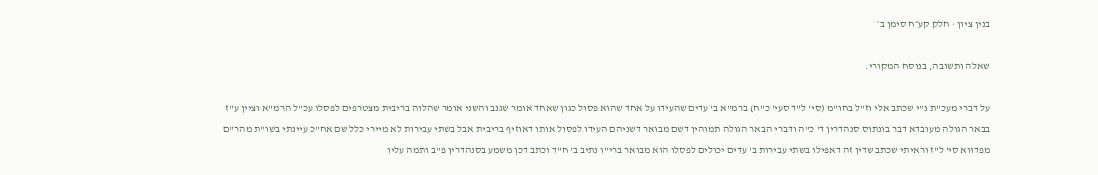בנין ציון · חלק קע״ח סימן ב׳

שאלה ותשובה, בנוסח המקורי.

על דברי מעכ"ת נ"י שכתב אלי וז"ל בחו"מ (סי' ל"ד סעי' כ"ח) ברמ"א ב' עדים שהעידו על אחד שהוא פסול כגון שאחד אומר שגנב והשני אומר שהלוה בריבית מצטרפים לפסלו עכ"ל הרמ"א וציין ע"ז בבאר הגולה מעובדא דבר בונתוס סנהדרין ד' כ"ה ודברי הבאר הגולה תמוהין דשם מבואר דשניהם העידו לפסול אותו דאוזיף בריבית אבל בשתי עבירות לא מיירי כלל שם אח"כ עיינתי בשו"ת מהר"ם מפדווא סי' ל"ז וראיתי שכתב שדין זה דאפילו בשתי עבירות ב' עדים יכולים לפסלו הוא מבואר ברי"ו נתיב ב' ח"ד וכתב דכן משמע בסנהדרין פ"ב ותמה עליו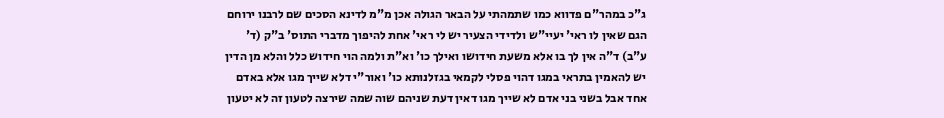ג"כ במהר"ם פדווא כמו שתמהתי על הבאר הגולה אכן מ"מ לדינא הסכים שם לרבנו ירוחם הגם שאין לו ראי' יעיי"ש ולדידי הצעיר יש לי ראי' אחת להיפוך מדברי התוס' ב"ק (ד' ע"ב) ד"ה אין לך בו אלא משעת חידושו ואילך כו' וא"ת ולמה הוי חידוש כלל והלא מן הדין יש להאמין בתראי במגו דהוי פסלי לקמאי בגזלנותא כו' ואור"י דלא שייך מגו אלא באדם אחד אבל בשני בני אדם לא שייך מגו דאין דעת שניהם שוה שמה שירצה לטעון זה לא יטעון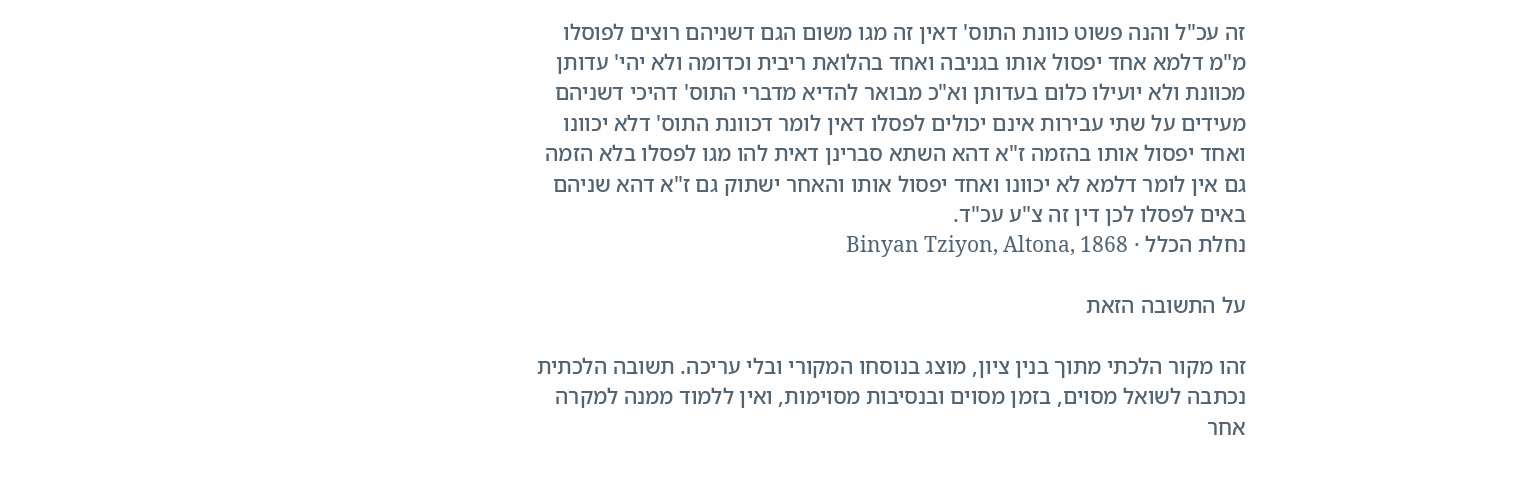זה עכ"ל והנה פשוט כוונת התוס' דאין זה מגו משום הגם דשניהם רוצים לפוסלו מ"מ דלמא אחד יפסול אותו בגניבה ואחד בהלואת ריבית וכדומה ולא יהי' עדותן מכוונת ולא יועילו כלום בעדותן וא"כ מבואר להדיא מדברי התוס' דהיכי דשניהם מעידים על שתי עבירות אינם יכולים לפסלו דאין לומר דכוונת התוס' דלא יכוונו ואחד יפסול אותו בהזמה ז"א דהא השתא סברינן דאית להו מגו לפסלו בלא הזמה גם אין לומר דלמא לא יכוונו ואחד יפסול אותו והאחר ישתוק גם ז"א דהא שניהם באים לפסלו לכן דין זה צ"ע עכ"ד.
נחלת הכלל · Binyan Tziyon, Altona, 1868

על התשובה הזאת

זהו מקור הלכתי מתוך בנין ציון, מוצג בנוסחו המקורי ובלי עריכה. תשובה הלכתית נכתבה לשואל מסוים, בזמן מסוים ובנסיבות מסוימות, ואין ללמוד ממנה למקרה אחר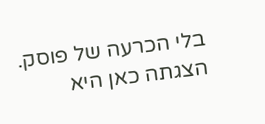בלי הכרעה של פוסק. הצגתה כאן היא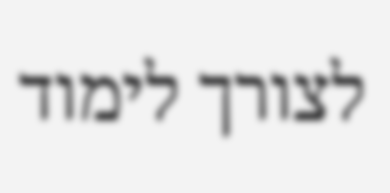לצורך לימוד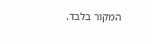המקור בלבד.